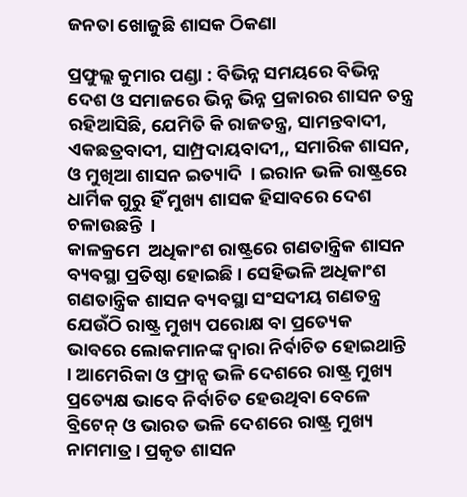ଜନତା ଖୋଜୁଛି ଶାସକ ଠିକଣା

ପ୍ରଫୁଲ୍ଲ କୁମାର ପଣ୍ଡା : ବିଭିନ୍ନ ସମୟରେ ବିଭିନ୍ନ ଦେଶ ଓ ସମାଜରେ ଭିନ୍ନ ଭିନ୍ନ ପ୍ରକାରର ଶାସନ ତନ୍ତ୍ର ରହିଆସିଛି, ଯେମିତି କି ରାଜତନ୍ତ୍ର, ସାମନ୍ତବାଦୀ, ଏକଛତ୍ରବାଦୀ, ସାମ୍ପ୍ରଦାୟବାଦୀ,, ସମାରିକ ଶାସନ, ଓ ମୁଖିଆ ଶାସନ ଇତ୍ୟାଦି  । ଇରାନ ଭଳି ରାଷ୍ଟ୍ରରେ ଧାର୍ମିକ ଗୁରୁ ହିଁ ମୁଖ୍ୟ ଶାସକ ହିସାବରେ ଦେଶ ଚଳାଉଛନ୍ତି  ।
କାଳକ୍ରମେ  ଅଧିକାଂଶ ରାଷ୍ଟ୍ରରେ ଗଣତାନ୍ତ୍ରିକ ଶାସନ ବ୍ୟବସ୍ଥା ପ୍ରତିଷ୍ଠା ହୋଇଛି । ସେହିଭଳି ଅଧିକାଂଶ ଗଣତାନ୍ତ୍ରିକ ଶାସନ ବ୍ୟବସ୍ଥା ସଂସଦୀୟ ଗଣତନ୍ତ୍ର ଯେଉଁଠି ରାଷ୍ଟ୍ର ମୁଖ୍ୟ ପରୋକ୍ଷ ବା ପ୍ରତ୍ୟେକ ଭାବରେ ଲୋକମାନଙ୍କ ଦ୍ୱାରା ନିର୍ବାଚିତ ହୋଇଥାନ୍ତି । ଆମେରିକା ଓ ଫ୍ରାନ୍ସ ଭଳି ଦେଶରେ ରାଷ୍ଟ୍ର ମୁଖ୍ୟ ପ୍ରତ୍ୟେକ୍ଷ ଭାବେ ନିର୍ବାଚିତ ହେଉଥିବା ବେଳେ ବ୍ରିଟେନ୍‌ ଓ ଭାରତ ଭଳି ଦେଶରେ ରାଷ୍ଟ୍ର ମୁଖ୍ୟ ନାମମାତ୍ର । ପ୍ରକୃତ ଶାସନ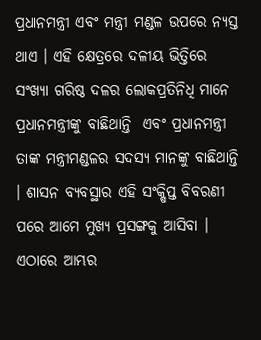ପ୍ରଧାନମନ୍ତ୍ରୀ ଏବଂ ମନ୍ତ୍ରୀ ମଣ୍ଡଳ ଉପରେ ନ୍ୟସ୍ତ ଥାଏ । ଏହି କ୍ଷେତ୍ରରେ ଦଳୀୟ ଭିତ୍ତିରେ ସଂଖ୍ୟା ଗରିଷ୍ଠ ଦଳର ଲୋକପ୍ରତିନିଧି ମାନେ ପ୍ରଧାନମନ୍ତ୍ରୀଙ୍କୁ ବାଛିଥାନ୍ତି  ଏବଂ ପ୍ରଧାନମନ୍ତ୍ରୀ ତାଙ୍କ ମନ୍ତ୍ରୀମଣ୍ଡଳର ସଦସ୍ୟ ମାନଙ୍କୁ ବାଛିଥାନ୍ତି । ଶାସନ ବ୍ୟବସ୍ଥାର ଏହି ସଂକ୍ଷିପ୍ତ ବିବରଣୀ ପରେ ଆମେ ମୁଖ୍ୟ ପ୍ରସଙ୍ଗକୁ ଆସିବା । ଏଠାରେ ଆମ୍ଭର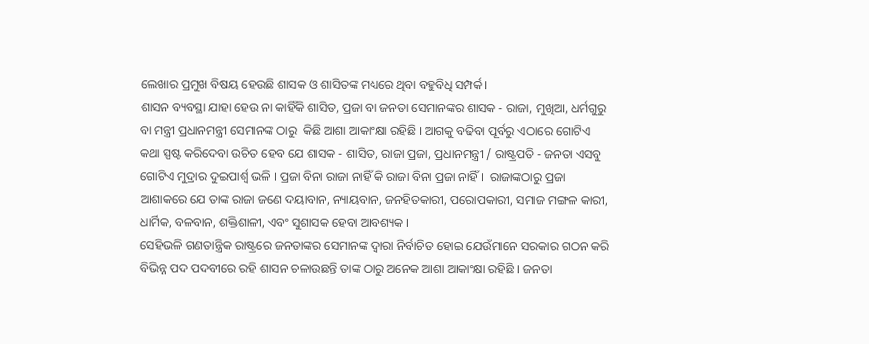ଲେଖାର ପ୍ରମୁଖ ବିଷୟ ହେଉଛି ଶାସକ ଓ ଶାସିତଙ୍କ ମଧ୍ୟରେ ଥିବା ବହୁବିଧି ସମ୍ପର୍କ।
ଶାସନ ବ୍ୟବସ୍ଥା ଯାହା ହେଉ ନା କାହିଁକି ଶାସିତ, ପ୍ରଜା ବା ଜନତା ସେମାନଙ୍କର ଶାସକ - ରାଜା, ମୁଖିଆ, ଧର୍ମଗୁରୁ ବା ମନ୍ତ୍ରୀ ପ୍ରଧାନମନ୍ତ୍ରୀ ସେମାନଙ୍କ ଠାରୁ  କିଛି ଆଶା ଆକାଂକ୍ଷା ରହିଛି । ଆଗକୁ ବଢିବା ପୂର୍ବରୁ ଏଠାରେ ଗୋଟିଏ କଥା ସ୍ପଷ୍ଟ କରିଦେବା ଉଚିତ ହେବ ଯେ ଶାସକ - ଶାସିତ, ରାଜା ପ୍ରଜା, ପ୍ରଧାନମନ୍ତ୍ରୀ / ରାଷ୍ଟ୍ରପତି - ଜନତା ଏସବୁ ଗୋଟିଏ ମୁଦ୍ରାର ଦୁଇପାର୍ଶ୍ୱ ଭଳି । ପ୍ରଜା ବିନା ରାଜା ନାହିଁ କି ରାଜା ବିନା ପ୍ରଜା ନାହିଁ ।  ରାଜାଙ୍କଠାରୁ ପ୍ରଜା ଆଶାକରେ ଯେ ତାଙ୍କ ରାଜା ଜଣେ ଦୟାବାନ, ନ୍ୟାୟବାନ, ଜନହିତକାରୀ, ପରୋପକାରୀ, ସମାଜ ମଙ୍ଗଳ କାରୀ, ଧାର୍ମିକ, ବଳବାନ, ଶକ୍ତିଶାଳୀ, ଏବଂ ସୁଶାସକ ହେବା ଆବଶ୍ୟକ ।
ସେହିଭଳି ଗଣତାନ୍ତ୍ରିକ ରାଷ୍ଟ୍ରରେ ଜନତାଙ୍କର ସେମାନଙ୍କ ଦ୍ୱାରା ନିର୍ବାଚିତ ହୋଇ ଯେଉଁମାନେ ସରକାର ଗଠନ କରି ବିଭିନ୍ନ ପଦ ପଦବୀରେ ରହି ଶାସନ ଚଳାଉଛନ୍ତି ତାଙ୍କ ଠାରୁ ଅନେକ ଆଶା ଆକାଂକ୍ଷା ରହିଛି । ଜନତା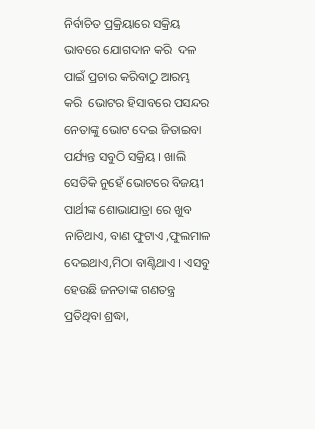ନିର୍ବାଚିତ ପ୍ରକ୍ରିୟାରେ ସକ୍ରିୟ ଭାବରେ ଯୋଗଦାନ କରି  ଦଳ ପାଇଁ ପ୍ରଚାର କରିବାଠୁ ଆରମ୍ଭ କରି  ଭୋଟର ହିସାବରେ ପସନ୍ଦର ନେତାଙ୍କୁ ଭୋଟ ଦେଇ ଜିତାଇବା ପର୍ଯ୍ୟନ୍ତ ସବୁଠି ସକ୍ରିୟ । ଖାଲି ସେତିକି ନୁହେଁ ଭୋଟରେ ବିଜୟୀ ପାର୍ଥୀଙ୍କ ଶୋଭାଯାତ୍ରା ରେ ଖୁବ ନାଚିଥାଏ, ବାଣ ଫୁଟାଏ ,ଫୁଲମାଳ ଦେଇଥାଏ,ମିଠା ବାଣ୍ଟିଥାଏ । ଏସବୁ  ହେଉଛି ଜନତାଙ୍କ ଗଣତନ୍ତ୍ର ପ୍ରତିଥିବା ଶ୍ରଦ୍ଧା,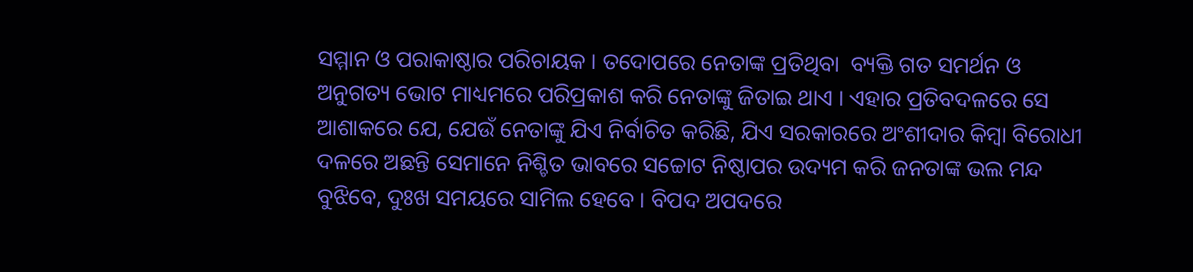ସମ୍ମାନ ଓ ପରାକାଷ୍ଠାର ପରିଚାୟକ । ତଦୋପରେ ନେତାଙ୍କ ପ୍ରତିଥିବା  ବ୍ୟକ୍ତି ଗତ ସମର୍ଥନ ଓ ଅନୁଗତ୍ୟ ଭୋଟ ମାଧ୍ୟମରେ ପରିପ୍ରକାଶ କରି ନେତାଙ୍କୁ ଜିତାଇ ଥାଏ । ଏହାର ପ୍ରତିବଦଳରେ ସେ ଆଶାକରେ ଯେ, ଯେଉଁ ନେତାଙ୍କୁ ଯିଏ ନିର୍ବାଚିତ କରିଛି, ଯିଏ ସରକାରରେ ଅଂଶୀଦାର କିମ୍ବା ବିରୋଧୀ ଦଳରେ ଅଛନ୍ତି ସେମାନେ ନିଶ୍ଚିତ ଭାବରେ ସଚ୍ଚୋଟ ନିଷ୍ଠାପର ଉଦ୍ୟମ କରି ଜନତାଙ୍କ ଭଲ ମନ୍ଦ ବୁଝିବେ, ଦୁଃଖ ସମୟରେ ସାମିଲ ହେବେ । ବିପଦ ଅପଦରେ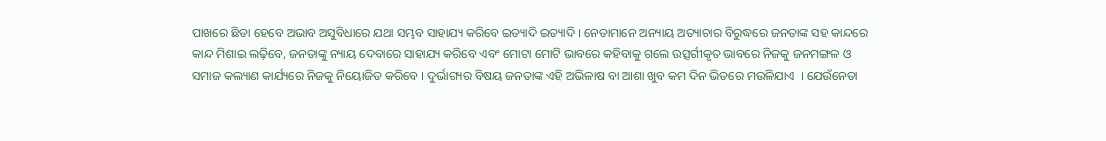ପାଖରେ ଛିଡା ହେବେ ଅଭାବ ଅସୁବିଧାରେ ଯଥା ସମ୍ଭବ ସାହାଯ୍ୟ କରିବେ ଇତ୍ୟାଦି ଇତ୍ୟାଦି । ନେତାମାନେ ଅନ୍ୟାୟ ଅତ୍ୟାଚାର ବିରୁଦ୍ଧରେ ଜନତାଙ୍କ ସହ କାନ୍ଦରେ କାନ୍ଦ ମିଶାଇ ଲଢ଼ିବେ, ଜନତାଙ୍କୁ ନ୍ୟାୟ ଦେବାରେ ସାହାଯ୍ୟ କରିବେ ଏବଂ ମୋଟା ମୋଟି ଭାବରେ କହିବାକୁ ଗଲେ ଉତ୍ସର୍ଗୀକୃତ ଭାବରେ ନିଜକୁ ଜନମଙ୍ଗଳ ଓ ସମାଜ କଲ୍ୟାଣ କାର୍ଯ୍ୟରେ ନିଜକୁ ନିୟୋଜିତ କରିବେ । ଦୁର୍ଭାଗ୍ୟର ବିଷୟ ଜନତାଙ୍କ ଏହି ଅଭିଳାଷ ବା ଆଶା ଖୁବ କମ ଦିନ ଭିତରେ ମଉଳିଯାଏ  । ଯେଉଁନେତା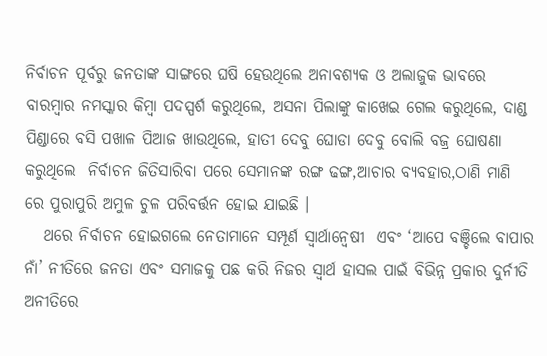ନିର୍ବାଚନ ପୂର୍ବରୁ ଜନତାଙ୍କ ସାଙ୍ଗରେ ଘଷି ହେଉଥିଲେ ଅନାବଶ୍ୟକ ଓ ଅଲାଜୁକ ଭାବରେ ବାରମ୍ବାର ନମସ୍କାର କିମ୍ବା ପଦସ୍ପର୍ଶ କରୁଥିଲେ, ଅସନା ପିଲାଙ୍କୁ କାଖେଇ ଗେଲ କରୁଥିଲେ, ଦାଣ୍ଡ ପିଣ୍ଡାରେ ବସି ପଖାଳ ପିଆଜ ଖାଉଥିଲେ, ହାତୀ ଦେବୁ ଘୋଡା ଦେବୁ ବୋଲି ବଜ୍ର ଘୋଷଣା କରୁଥିଲେ  ନିର୍ବାଚନ ଜିତିସାରିବା ପରେ ସେମାନଙ୍କ ରଙ୍ଗ ଢଙ୍ଗ,ଆଚାର ବ୍ୟବହାର,ଠାଣି ମାଣି ରେ ପୁରାପୁରି ଅମୁଳ ଚୁଳ ପରିବର୍ତ୍ତନ ହୋଇ ଯାଇଛି ।
   ଥରେ ନିର୍ବାଚନ ହୋଇଗଲେ ନେତାମାନେ ସମ୍ପୂର୍ଣ ସ୍ୱାର୍ଥାନ୍ୱେଷୀ  ଏବଂ ‘ଆପେ ବଞ୍ଚିଲେ ବାପାର ନାଁ’ ନୀତିରେ ଜନତା ଏବଂ ସମାଜକୁ ପଛ କରି ନିଜର ସ୍ୱାର୍ଥ ହାସଲ ପାଇଁ ବିଭିନ୍ନ ପ୍ରକାର ଦୁର୍ନୀତି ଅନୀତିରେ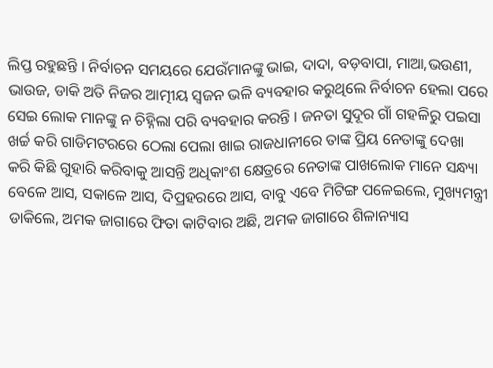ଲିପ୍ତ ରହୁଛନ୍ତି । ନିର୍ବାଚନ ସମୟରେ ଯେଉଁମାନଙ୍କୁ ଭାଇ, ଦାଦା, ବଡ଼ବାପା, ମାଆ,ଭଉଣୀ, ଭାଉଜ, ଡାକି ଅତି ନିଜର ଆତ୍ମୀୟ ସ୍ୱଜନ ଭଳି ବ୍ୟବହାର କରୁଥିଲେ ନିର୍ବାଚନ ହେଲା ପରେ ସେଇ ଲୋକ ମାନଙ୍କୁ ନ ଚିହ୍ନିଲା ପରି ବ୍ୟବହାର କରନ୍ତି । ଜନତା ସୁଦୂର ଗାଁ ଗହଳିରୁ ପଇସା ଖର୍ଚ୍ଚ କରି ଗାଡିମଟରରେ ଠେଲା ପେଲା ଖାଇ ରାଜଧାନୀରେ ତାଙ୍କ ପ୍ରିୟ ନେତାଙ୍କୁ ଦେଖା କରି କିଛି ଗୁହାରି କରିବାକୁ ଆସନ୍ତି ଅଧିକାଂଶ କ୍ଷେତ୍ରରେ ନେତାଙ୍କ ପାଖଲୋକ ମାନେ ସନ୍ଧ୍ୟା ବେଳେ ଆସ, ସକାଳେ ଆସ, ଦିପ୍ରହରରେ ଆସ, ବାବୁ ଏବେ ମିଟିଙ୍ଗ ପଳେଇଲେ, ମୁଖ୍ୟମନ୍ତ୍ରୀ ଡାକିଲେ, ଅମକ ଜାଗାରେ ଫିତା କାଟିବାର ଅଛି, ଅମକ ଜାଗାରେ ଶିଳାନ୍ୟାସ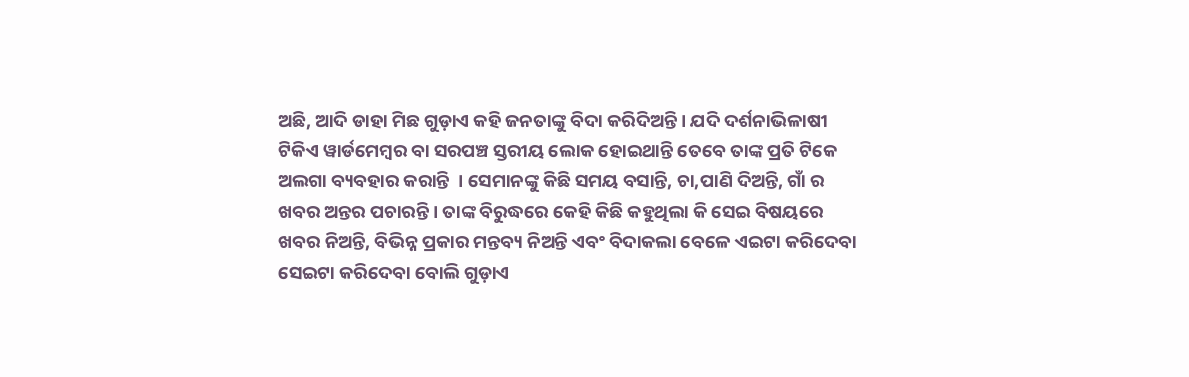ଅଛି, ଆଦି ଡାହା ମିଛ ଗୁଡ଼ାଏ କହି ଜନତାଙ୍କୁ ବିଦା କରିଦିଅନ୍ତି । ଯଦି ଦର୍ଶନାଭିଳାଷୀ  ଟିକିଏ ୱାର୍ଡମେମ୍ବର ବା ସରପଞ୍ଚ ସ୍ତରୀୟ ଲୋକ ହୋଇଥାନ୍ତି ତେବେ ତାଙ୍କ ପ୍ରତି ଟିକେ ଅଲଗା ବ୍ୟବହାର କରାନ୍ତି  । ସେମାନଙ୍କୁ କିଛି ସମୟ ବସାନ୍ତି, ଚା,ପାଣି ଦିଅନ୍ତି, ଗାଁ ର ଖବର ଅନ୍ତର ପଚାରନ୍ତି । ତାଙ୍କ ବିରୁଦ୍ଧରେ କେହି କିଛି କହୁଥିଲା କି ସେଇ ବିଷୟରେ ଖବର ନିଅନ୍ତି, ବିଭିନ୍ନ ପ୍ରକାର ମନ୍ତବ୍ୟ ନିଅନ୍ତି ଏବଂ ବିଦାକଲା ବେଳେ ଏଇଟା କରିଦେବା ସେଇଟା କରିଦେବା ବୋଲି ଗୁଡ଼ାଏ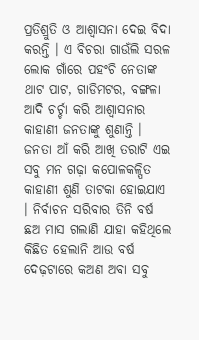ପ୍ରତିଶ୍ରୁତି ଓ ଆଶ୍ୱାସନା ଦେଇ ବିଦା କରନ୍ତି । ଏ ବିଚରା ଗାଉଁଲି ସରଳ ଲୋକ ଗାଁରେ ପହଂଚି ନେତାଙ୍କ ଥାଟ ପାଟ, ଗାଡିମଟର, ବଙ୍ଗଳା ଆଦି ଚର୍ଚ୍ଚା କରି ଆଶ୍ୱାସନାର କାହାଣୀ ଜନତାଙ୍କୁ ଶୁଣାନ୍ତି । ଜନତା ଆଁ କରି ଆଖି ତରାଟି ଏଇ ସବୁ ମନ ଗଢ଼ା କପୋଳକଳ୍ପିତ କାହାଣୀ ଶୁଣି ତାଟକା ହୋଇଯାଏ । ନିର୍ବାଚନ ସରିବାର ତିନି ବର୍ଷ ଛଅ ମାସ ଗଲାଣି ଯାହା କହିଥିଲେ କିଛିତ ହେଲାନି ଆଉ ବର୍ଷ ଦେଢ଼ଟାରେ କଅଣ ଅବା ସବୁ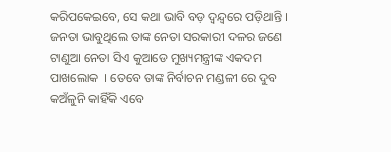କରିପକେଇବେ, ସେ କଥା ଭାବି ବଡ଼ ଦ୍ୱନ୍ଦ୍ୱରେ ପଡ଼ିଥାନ୍ତି ।  ଜନତା ଭାବୁଥିଲେ ତାଙ୍କ ନେତା ସରକାରୀ ଦଳର ଜଣେ ଟାଣୁଆ ନେତା ସିଏ କୁଆଡେ ମୁଖ୍ୟମନ୍ତ୍ରୀଙ୍କ ଏକଦମ ପାଖଲୋକ  । ତେବେ ତାଙ୍କ ନିର୍ବାଚନ ମଣ୍ଡଳୀ ରେ ଦୁବ କଅଁଳୁନି କାହିଁକି ଏବେ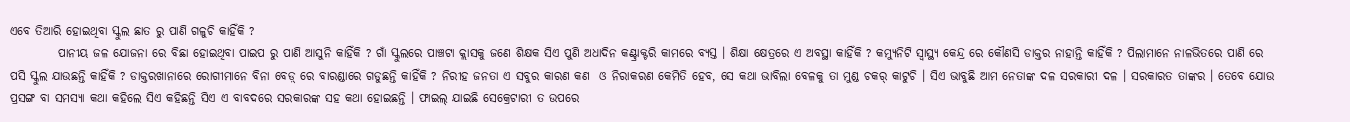ଏବେ ତିଆରି ହୋଇଥିବା ସ୍କୁଲ ଛାତ ରୁ ପାଣି ଗଳୁଚି କାହିଁକି ?
          ପାନୀୟ ଜଳ ଯୋଜନା ରେ ବିଛା ହୋଇଥିବା ପାଇପ ରୁ ପାଣି ଆସୁନି କାହିଁକି ? ଗାଁ ସ୍କୁଲରେ ପାଞ୍ଚଟା କ୍ଲାସକୁ ଜଣେ ଶିକ୍ଷକ ସିଏ ପୁଣି ଅଧାଦିନ କଣ୍ଟ୍ରାକ୍ଟରି କାମରେ ବ୍ୟସ୍ତ । ଶିକ୍ଷା କ୍ଷେତ୍ରରେ ଏ ଅବସ୍ଥା କାହିଁକି ? କମ୍ୟୁନିଟି ସ୍ୱାସ୍ଥ୍ୟ କେନ୍ଦ୍ର ରେ କୌଣସି ଡାକ୍ତର ନାହାନ୍ତି କାହିଁକି ? ପିଲାମାନେ ନାଳଭିତରେ ପାଣି ରେ ପସି ସ୍କୁଲ ଯାଉଛନ୍ତି କାହିଁକି ? ଡାକ୍ତରଖାନାରେ ରୋଗୀମାନେ ବିନା ବେଡ଼୍‌ ରେ ବାରଣ୍ଡାରେ ଗଡୁଛନ୍ତି କାହିଁକି ? ନିରୀହ ଜନତା ଏ ସବୁର କାରଣ କଣ  ଓ ନିରାକରଣ କେମିତି ହେବ, ସେ କଥା ଭାବିଲା ବେଳକୁ ତା ମୁଣ୍ଡ ଚକର୍‌ କାଟୁଚି । ସିଏ ଭାବୁଛି ଆମ ନେତାଙ୍କ ଦଳ ସରକାରୀ ଦଳ । ସରକାରତ ତାଙ୍କର । ତେବେ ଯୋଉ ପ୍ରସଙ୍ଗ ବା ସମସ୍ୟା କଥା କହିଲେ ସିଏ କହିଛନ୍ତି ସିଏ ଏ ବାବଦରେ ସରକାରଙ୍କ ସହ କଥା ହୋଇଛନ୍ତି । ଫାଇଲ୍‌ ଯାଇଛି ସେକ୍ରେଟାରୀ ତ ଉପରେ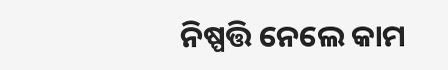ନିଷ୍ପତ୍ତି ନେଲେ କାମ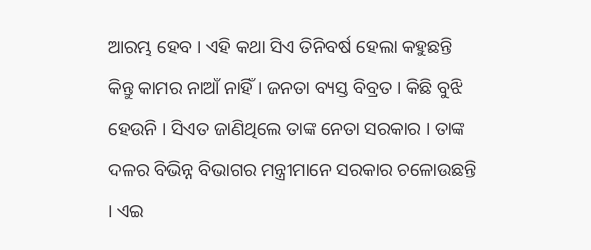ଆରମ୍ଭ ହେବ । ଏହି କଥା ସିଏ ତିନିବର୍ଷ ହେଲା କହୁଛନ୍ତି କିନ୍ତୁ କାମର ନାଆଁ ନାହିଁ । ଜନତା ବ୍ୟସ୍ତ ବିବ୍ରତ । କିଛି ବୁଝି ହେଉନି । ସିଏତ ଜାଣିଥିଲେ ତାଙ୍କ ନେତା ସରକାର । ତାଙ୍କ ଦଳର ବିଭିନ୍ନ ବିଭାଗର ମନ୍ତ୍ରୀମାନେ ସରକାର ଚଳୋଉଛନ୍ତି । ଏଇ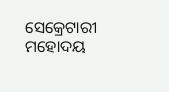ସେକ୍ରେଟାରୀ ମହୋଦୟ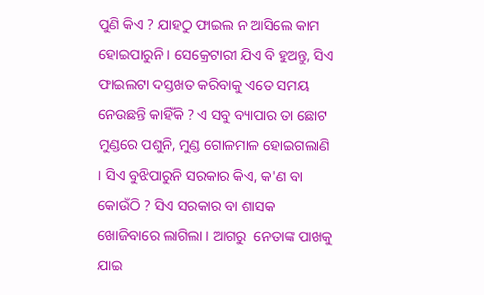ପୁଣି କିଏ ? ଯାହଠୁ ଫାଇଲ ନ ଆସିଲେ କାମ ହୋଇପାରୁନି । ସେକ୍ରେଟାରୀ ଯିଏ ବି ହୁଅନ୍ତୁ, ସିଏ ଫାଇଲଟା ଦସ୍ତଖତ କରିବାକୁ ଏତେ ସମୟ ନେଉଛନ୍ତି କାହିଁକି ? ଏ ସବୁ ବ୍ୟାପାର ତା ଛୋଟ ମୁଣ୍ଡରେ ପଶୁନି, ମୁଣ୍ଡ ଗୋଳମାଳ ହୋଇଗଲାଣି । ସିଏ ବୁଝିପାରୁନି ସରକାର କିଏ, କ'ଣ ବା କୋଉଁଠି ? ସିଏ ସରକାର ବା ଶାସକ ଖୋଜିବାରେ ଲାଗିଲା । ଆଗରୁ  ନେତାଙ୍କ ପାଖକୁ ଯାଇ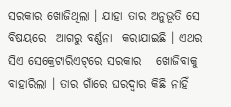ସରକାର ଖୋଜିଥିଲା । ଯାହା ତାର ଅନୁଭୂତି ସେ ବିଷୟରେ  ଆଗରୁ ବର୍ଣ୍ଣନା  କରାଯାଇଛି । ଏଥର ସିଏ ସେକ୍ରେଟାରିଏଟ୍‌ରେ ସରକାର   ଖୋଜିବାକୁ ବାହାରିଲା । ତାର ଗାଁରେ ଘରଦ୍ୱାର କିଛି ନାହିଁ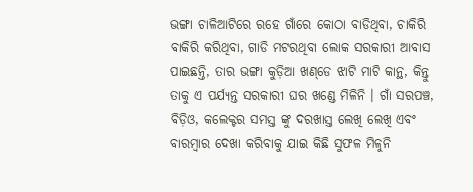ଭଙ୍ଗା ଚାଳିଆଟିରେ ରହେ ଗାଁରେ କୋଠା ବାଡିଥିବା, ଚାକିରି ବାକିରି କରିଥିବା, ଗାଡି ମଟରଥିବା ଲୋକ ସରକାରୀ ଆବାସ ପାଇଛନ୍ତି, ତାର ଭଙ୍ଗା କୁଡ଼ିଆ ଖଣ୍‌ଡେ ଝାଟି ମାଟି କାନ୍ଥ, କିନ୍ତୁ ତାକୁ ଏ ପର୍ଯ୍ୟନ୍ତ ସରକାରୀ ଘର ଖଣ୍ଡେ ମିଳିନି । ଗାଁ ସରପଞ୍ଚ, ବିଡ଼ିଓ, କଲେକ୍ଟର ସମସ୍ତ ଙ୍କୁ ଦରଖାସ୍ତ ଲେଖି ଲେଖି ଏବଂ ବାରମ୍ବାର ଦେଖା କରିବାକୁ ଯାଇ କିଛି ସୁଫଳ ମିଳୁନି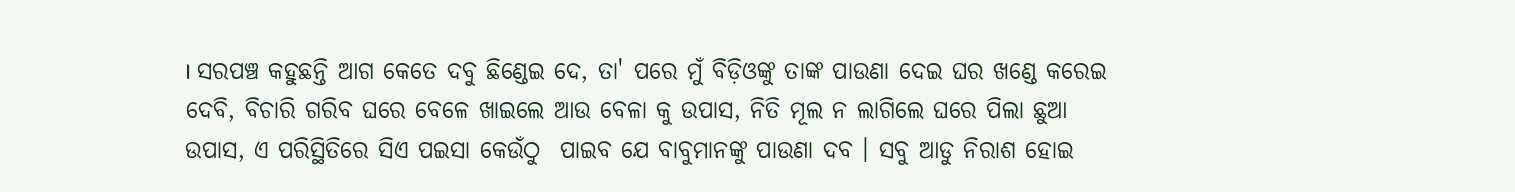। ସରପଞ୍ଚ କହୁଛନ୍ତି ଆଗ କେତେ ଦବୁ ଛିଣ୍ଡେଇ ଦେ, ତା' ପରେ ମୁଁ ବିଡ଼ିଓଙ୍କୁ ତାଙ୍କ ପାଉଣା ଦେଇ ଘର ଖଣ୍ଡେ କରେଇ ଦେବି, ବିଚାରି ଗରିବ ଘରେ ବେଳେ ଖାଇଲେ ଆଉ ବେଳା କୁ ଉପାସ, ନିତି ମୂଲ ନ ଲାଗିଲେ ଘରେ ପିଲା ଛୁଆ ଉପାସ, ଏ ପରିସ୍ଥିତିରେ ସିଏ ପଇସା କେଉଁଠୁ  ପାଇବ ଯେ ବାବୁମାନଙ୍କୁ ପାଉଣା ଦବ । ସବୁ ଆଡୁ ନିରାଶ ହୋଇ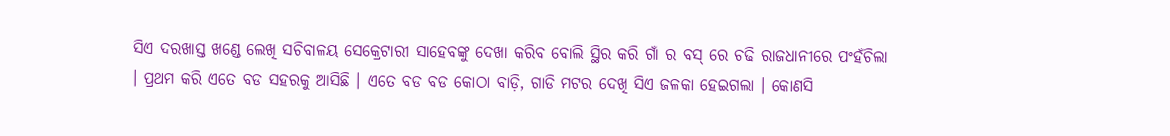ସିଏ ଦରଖାସ୍ତ ଖଣ୍ଡେ ଲେଖି ସଚିବାଳୟ ସେକ୍ରେଟାରୀ ସାହେବଙ୍କୁ ଦେଖା କରିବ ବୋଲି ସ୍ଥିର କରି ଗାଁ ର ବସ୍‌ ରେ ଚଢି ରାଜଧାନୀରେ ପଂହଁଚିଲା । ପ୍ରଥମ କରି ଏତେ ବଡ ସହରକୁ ଆସିଛି । ଏତେ ବଡ ବଡ କୋଠା ବାଡ଼ି, ଗାଡି ମଟର ଦେଖି ସିଏ ଜଳକା ହେଇଗଲା । କୋଣସି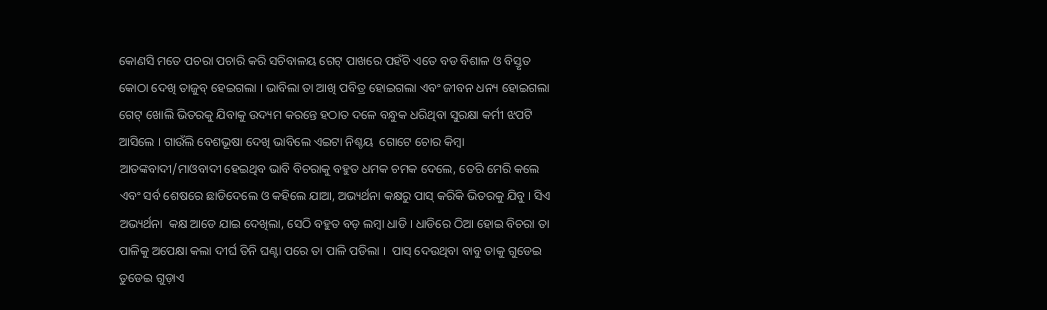କୋଣସି ମତେ ପଚରା ପଚାରି କରି ସଚିବାଳୟ ଗେଟ୍‌ ପାଖରେ ପହଁଚି ଏତେ ବଡ ବିଶାଳ ଓ ବିସ୍ତୃତ  କୋଠା ଦେଖି ତାଜୁବ୍‌ ହେଇଗଲା । ଭାବିଲା ତା ଆଖି ପବିତ୍ର ହୋଇଗଲା ଏବଂ ଜୀବନ ଧନ୍ୟ ହୋଇଗଲା ଗେଟ୍‌ ଖୋଲି ଭିତରକୁ ଯିବାକୁ ଉଦ୍ୟମ କରନ୍ତେ ହଠାତ ଦଳେ ବନ୍ଧୁକ ଧରିଥିବା ସୁରକ୍ଷା କର୍ମୀ ଝପଟି ଆସିଲେ । ଗାଉଁଲି ବେଶଭୂଷା ଦେଖି ଭାବିଲେ ଏଇଟା ନିଶ୍ଚୟ  ଗୋଟେ ଚୋର କିମ୍ବା ଆତଙ୍କବାଦୀ/ମାଓବାଦୀ ହେଇଥିବ ଭାବି ବିଚରାକୁ ବହୁତ ଧମକ ଚମକ ଦେଲେ, ତେରି ମେରି କଲେ ଏବଂ ସର୍ବ ଶେଷରେ ଛାଡିଦେଲେ ଓ କହିଲେ ଯାଆ, ଅଭ୍ୟର୍ଥନା କକ୍ଷରୁ ପାସ୍‌ କରିକି ଭିତରକୁ ଯିବୁ । ସିଏ ଅଭ୍ୟର୍ଥନା  କକ୍ଷ ଆଡେ ଯାଇ ଦେଖିଲା, ସେଠି ବହୁତ ବଡ଼ ଲମ୍ବା ଧାଡି । ଧାଡିରେ ଠିଆ ହୋଇ ବିଚରା ତା ପାଳିକୁ ଅପେକ୍ଷା କଲା ଦୀର୍ଘ ତିନି ଘଣ୍ଟା ପରେ ତା ପାଳି ପଡିଲା ।  ପାସ୍‌ ଦେଉଥିବା ବାବୁ ତାକୁ ଗୁଡେଇ ତୁଡେଇ ଗୁଡ଼ାଏ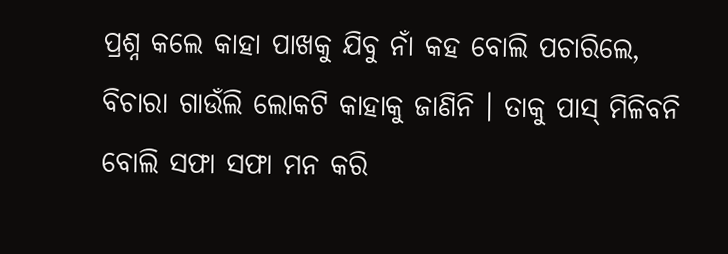ପ୍ରଶ୍ନ କଲେ କାହା ପାଖକୁ ଯିବୁ ନାଁ କହ ବୋଲି ପଚାରିଲେ, ବିଚାରା ଗାଉଁଲି ଲୋକଟି କାହାକୁ ଜାଣିନି । ତାକୁ ପାସ୍‌ ମିଳିବନି  ବୋଲି ସଫା ସଫା ମନ କରି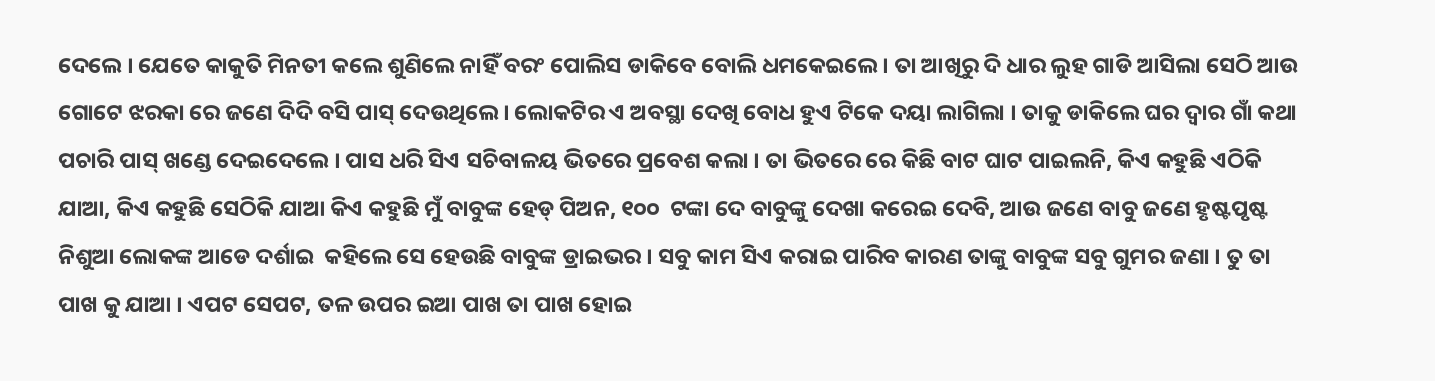ଦେଲେ । ଯେତେ କାକୁତି ମିନତୀ କଲେ ଶୁଣିଲେ ନାହିଁ ବରଂ ପୋଲିସ ଡାକିବେ ବୋଲି ଧମକେଇଲେ । ତା ଆଖିରୁ ଦି ଧାର ଲୁହ ଗାଡି ଆସିଲା ସେଠି ଆଉ ଗୋଟେ ଝରକା ରେ ଜଣେ ଦିଦି ବସି ପାସ୍‌ ଦେଉଥିଲେ । ଲୋକଟିର ଏ ଅବସ୍ଥା ଦେଖି ବୋଧ ହୁଏ ଟିକେ ଦୟା ଲାଗିଲା । ତାକୁ ଡାକିଲେ ଘର ଦ୍ୱାର ଗାଁ କଥା ପଚାରି ପାସ୍‌ ଖଣ୍ଡେ ଦେଇଦେଲେ । ପାସ ଧରି ସିଏ ସଚିବାଳୟ ଭିତରେ ପ୍ରବେଶ କଲା । ତା ଭିତରେ ରେ କିଛି ବାଟ ଘାଟ ପାଇଲନି, କିଏ କହୁଛି ଏଠିକି ଯାଆ, କିଏ କହୁଛି ସେଠିକି ଯାଆ କିଏ କହୁଛି ମୁଁ ବାବୁଙ୍କ ହେଡ୍‌ ପିଅନ, ୧୦୦  ଟଙ୍କା ଦେ ବାବୁଙ୍କୁ ଦେଖା କରେଇ ଦେବି, ଆଉ ଜଣେ ବାବୁ ଜଣେ ହୃଷ୍ଟପୃଷ୍ଟ ନିଶୁଆ ଲୋକଙ୍କ ଆଡେ ଦର୍ଶାଇ  କହିଲେ ସେ ହେଉଛି ବାବୁଙ୍କ ଡ୍ରାଇଭର । ସବୁ କାମ ସିଏ କରାଇ ପାରିବ କାରଣ ତାଙ୍କୁ ବାବୁଙ୍କ ସବୁ ଗୁମର ଜଣା । ତୁ ତା ପାଖ କୁ ଯାଆ । ଏପଟ ସେପଟ, ତଳ ଉପର ଇଆ ପାଖ ତା ପାଖ ହୋଇ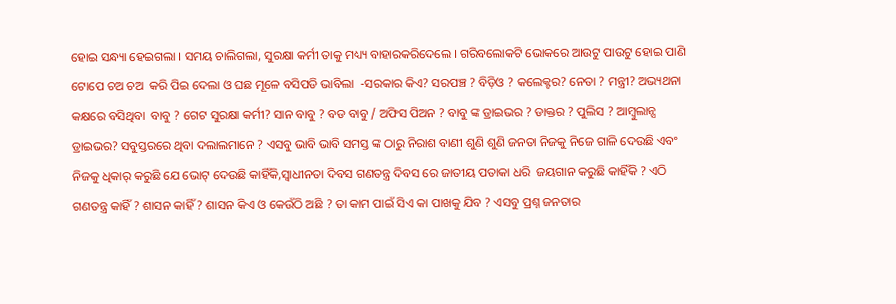ହୋଇ ସନ୍ଧ୍ୟା ହେଇଗଲା । ସମୟ ଚାଲିଗଲା, ସୁରକ୍ଷା କର୍ମୀ ତାକୁ ମଧ୍ୟ୍ୟ ବାହାରକରିଦେଲେ । ଗରିବଲୋକଟି ଭୋକରେ ଆଉଟୁ ପାଉଟୁ ହୋଇ ପାଣି ଟୋପେ ଚଅ ଚଅ  କରି ପିଇ ଦେଲା ଓ ଘଛ ମୂଳେ ବସିପଡି ଭାବିଲା  -ସରକାର କିଏ? ସରପଞ୍ଚ ? ବିଡ଼ିଓ ? କଲେକ୍ଟର? ନେତା ? ମନ୍ତ୍ରୀ? ଅଭ୍ୟଥନା କକ୍ଷରେ ବସିଥିବା  ବାବୁ ? ଗେଟ ସୁରକ୍ଷା କର୍ମୀ? ସାନ ବାବୁ ? ବଡ ବାବୁ / ଅଫିସ ପିଅନ ? ବାବୁ ଙ୍କ ଡ୍ରାଇଭର ? ଡାକ୍ତର ? ପୁଲିସ ? ଆମ୍ବୁଲାନ୍ସ ଡ୍ରାଇଭର? ସବୁସ୍ତରରେ ଥିବା ଦଲାଲମାନେ ? ଏସବୁ ଭାବି ଭାବି ସମସ୍ତ ଙ୍କ ଠାରୁ ନିରାଶ ବାଣୀ ଶୁଣି ଶୁଣି ଜନତା ନିଜକୁ ନିଜେ ଗାଳି ଦେଉଛି ଏବଂ ନିଜକୁ ଧିକାର୍‌ କରୁଛି ଯେ ଭୋଟ୍‌ ଦେଉଛି କାହିଁକି,ସ୍ୱାଧୀନତା ଦିବସ ଗଣତନ୍ତ୍ର ଦିବସ ରେ ଜାତୀୟ ପତାକା ଧରି  ଜୟଗାନ କରୁଛି କାହିଁକି ? ଏଠି ଗଣତନ୍ତ୍ର କାହିଁ ? ଶାସନ କାହିଁ ? ଶାସନ କିଏ ଓ କେଉଁଠି ଅଛି ? ତା କାମ ପାଇଁ ସିଏ କା ପାଖକୁ ଯିବ ? ଏସବୁ ପ୍ରଶ୍ନ ଜନତାର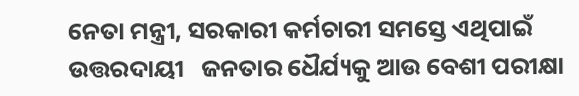ନେତା ମନ୍ତ୍ରୀ, ସରକାରୀ କର୍ମଚାରୀ ସମସ୍ତେ ଏଥିପାଇଁ ଉତ୍ତରଦାୟୀ   ଜନତାର ଧୈର୍ଯ୍ୟକୁ ଆଉ ବେଶୀ ପରୀକ୍ଷା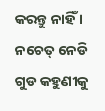କରନ୍ତୁ ନାହିଁ । ନଚେତ୍‌ ନେଡି ଗୁଡ କହୁଣୀକୁ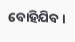ବୋହିଯିବ ।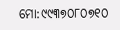ମୋ:୯୯୩୭୦୮୦୭୧୦